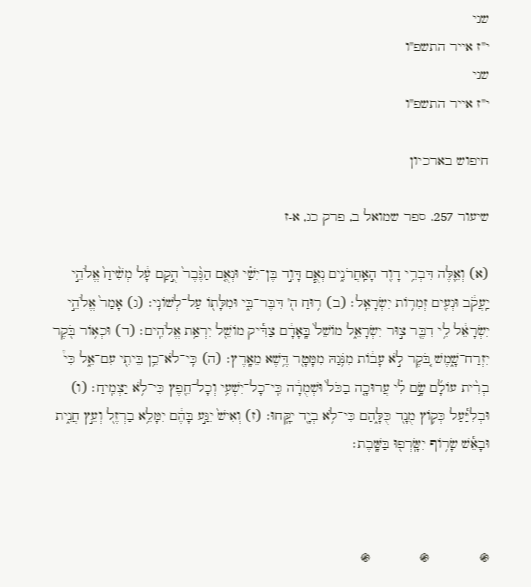שני
י"ז אייר התשפ"ו
שני
י"ז אייר התשפ"ו

חיפוש בארכיון

שיעור 257. ספר שמואל ב, פרק כג, א-ז

(א) וְאֵ֛לֶּה דִּבְרֵ֥י דָוִ֖ד הָאַֽחֲרֹנִ֑ים נְאֻ֧ם דָּוִ֣ד בֶּן־יִשַׁ֗י וּנְאֻ֤ם הַגֶּ֨בֶר֙ הֻ֣קַם עָ֔ל מְשִׁ֨יחַ֙ אֱלֹהֵ֣י יַֽעֲקֹ֔ב וּנְעִ֖ים זְמִר֥וֹת יִשְׂרָאֵֽל׃ (ב) ר֥וּחַ ה֖' דִּבֶּר־בִּ֑י וּמִלָּת֖וֹ עַל־לְשׁוֹנִֽי׃ (ג) אָמַר֙ אֱלֹהֵ֣י יִשְׂרָאֵ֔ל לִ֥י דִבֶּ֖ר צ֣וּר יִשְׂרָאֵ֑ל מוֹשֵׁל֙ בָּֽאָדָ֔ם צַדִּ֕יק מוֹשֵׁ֖ל יִרְאַ֥ת אֱלֹהִֽים׃ (ד) וּכְא֥וֹר בֹּ֖קֶר יִזְרַח־שָׁ֑מֶשׁ בֹּ֚קֶר לֹ֣א עָב֔וֹת מִנֹּ֥גַהּ מִמָּטָ֖ר דֶּ֥שֶׁא מֵאָֽרֶץ׃ (ה) כִּֽי־לֹא־כֵ֥ן בֵּיתִ֖י עִם־אֵ֑ל כִּי֩ בְרִ֨ית עוֹלָ֜ם שָׂ֣ם לִ֗י עֲרוּכָ֤ה בַכֹּל֙ וּשְׁמֻרָ֔ה כִּֽי־כָל־יִשְׁעִ֥י וְכָל־חֵ֖פֶץ כִּי־לֹ֥א יַצְמִֽיחַ׃ (ו) וּבְלִיַּ֕עַל כְּק֥וֹץ מֻנָ֖ד כֻּלָּ֑הַם כִּי־לֹ֥א בְיָ֖ד יִקָּֽחוּ׃ (ז) וְאִישׁ֙ יִגַּ֣ע בָּהֶ֔ם יִמָּלֵ֥א בַרְזֶ֖ל וְעֵ֣ץ חֲנִ֑ית וּבָאֵ֕שׁ שָׂר֥וֹף יִשָּֽׂרְפ֖וּ בַּשָּֽׁבֶת׃



֍            ֍            ֍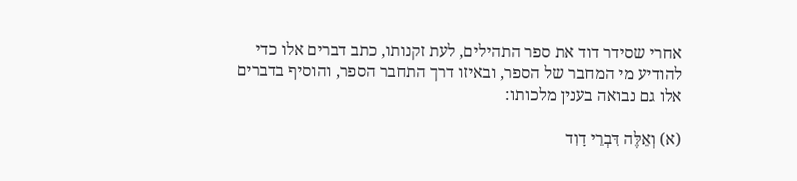אחרי שסידר דוד את ספר התהילים, לעת זקנותו, כתב דברים אלו כדי להודיע מי המחבר של הספר, ובאיזו דרך התחבר הספר, והוסיף בדברים אלו גם נבואה בענין מלכותו:

(א) וְאֵלֶּה דִּבְרֵי דָוִד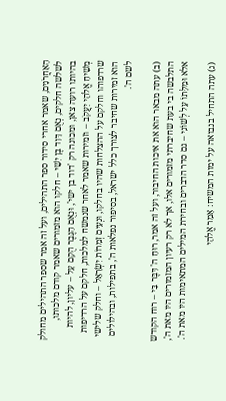הָאַחֲרֹנִים, שאמר אחרי סידור ספר התהילים, ועל זה אמר שספר התהילים מחולק לשלשה חלקים, נְאֻם דָּוִד בֶּן יִשַׁי – חלקו הוא מזמורים שאמר קודם מלכותו, בהיותו רועה צאן, ומכונה רק 'דוד בן ישי', וּנְאֻם הַגֶּבֶר הֻקַם עָל – עליון, להיות מְשִׁיחַ אֱלֹהֵי יַעֲקֹב – וזמירות שאמר לאחר שנמשח למלכות, חלקם על הרדיפות שרדפוהו וחלקם על ההצלחות שהיו בחלקו, וּנְעִים זְמִרוֹת יִשְׂרָאֵל – וחלק שלישי הוא זמירות שחיבר לצורך כלל ישראל, בסיפור נפלאות ה', בתפילות, ובהילולים לשם ה'.

(ב) עתה מבאר הוא את איכות החיבור, ועל זה אמר, רוּחַ ה' דִּבֶּר בִּי – רוח הקודש התלבשה בי בעת שחיברתי מזמורים אלו, אך לא רק רעיון המזמורים היו מאת ה', אלא וּמִלָּתוֹ עַל לְשׁוֹנִי – גם סדר הדברים ובחירת המילים המתאימות היו מאת ה'.

(ג) עתה התחיל בנבואה על ימות המשיח: אָמַר אֱלֹהֵי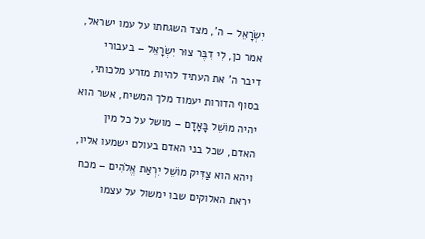יִשְׂרָאֵל – ה', מצד השגחתו על עמו ישראל, אמר כן, לִי דִבֶּר צוּר יִשְׂרָאֵל – בעבורי דיבר ה' את העתיד להיות מזרע מלכותי, בסוף הדורות יעמוד מלך המשיח, אשר הוא יהיה מוֹשֵׁל בָּאָדָם – מושל על כל מין האדם, שכל בני האדם בעולם ישמעו אליו, ויהא הוא צַדִּיק מוֹשֵׁל יִרְאַת אֱלֹהִים – מכח יראת האלוקים שבו ימשול על עצמו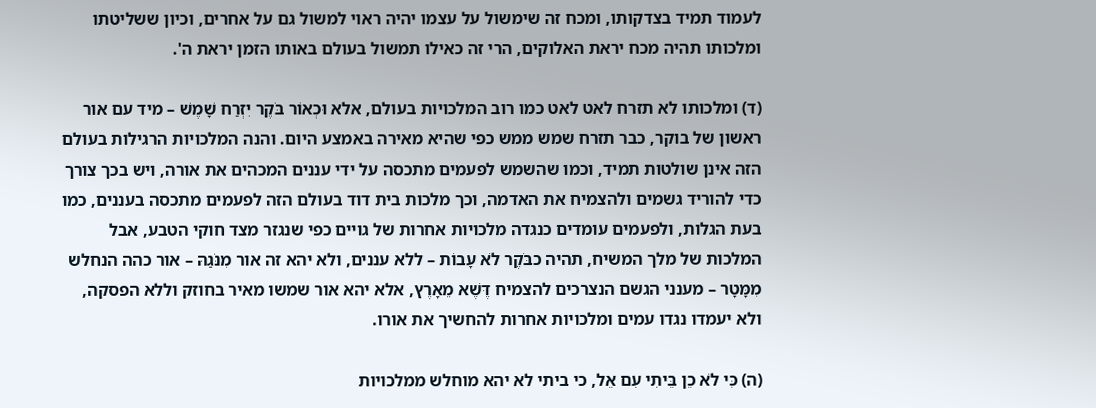לעמוד תמיד בצדקותו, ומכח זה שימשול על עצמו יהיה ראוי למשול גם על אחרים, וכיון ששליטתו ומלכותו תהיה מכח יראת האלוקים, הרי זה כאילו תמשול בעולם באותו הזמן יראת ה'.

(ד) ומלכותו לא תזרח לאט לאט כמו רוב המלכויות בעולם, אלא וּכְאוֹר בֹּקֶר יִזְרַח שָׁמֶשׁ – מיד עם אור ראשון של בוקר, כבר תזרח שמש ממש כפי שהיא מאירה באמצע היום. והנה המלכויות הרגילות בעולם הזה אינן שולטות תמיד, וכמו שהשמש לפעמים מתכסה על ידי עננים המכהים את אורה, ויש בכך צורך כדי להוריד גשמים ולהצמיח את האדמה, וכך מלכות בית דוד בעולם הזה לפעמים מתכסה בעננים, כמו בעת הגלות, ולפעמים עומדים כנגדה מלכויות אחרות של גויים כפי שנגזר מצד חוקי הטבע, אבל המלכות של מלך המשיח, תהיה כבֹּקֶר לֹא עָבוֹת – ללא עננים, ולא יהא זה אור מִנֹּגַהּ – אור כהה הנחלש מִמָּטָר – מענני הגשם הנצרכים להצמיח דֶּשֶׁא מֵאָרֶץ, אלא יהא אור שמשו מאיר בחוזק וללא הפסקה, ולא יעמדו נגדו עמים ומלכויות אחרות להחשיך את אורו.

(ה) כִּי לֹא כֵן בֵּיתִי עִם אֵל, כי ביתי לא יהא מוחלש ממלכויות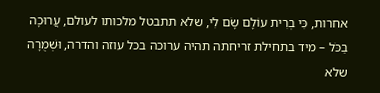אחרות, כִּי בְרִית עוֹלָם שָׂם לִי, שלא תתבטל מלכותו לעולם, עֲרוּכָה בַכֹּל – מיד בתחילת זריחתה תהיה ערוכה בכל עוזה והדרה, וּשְׁמֻרָה שלא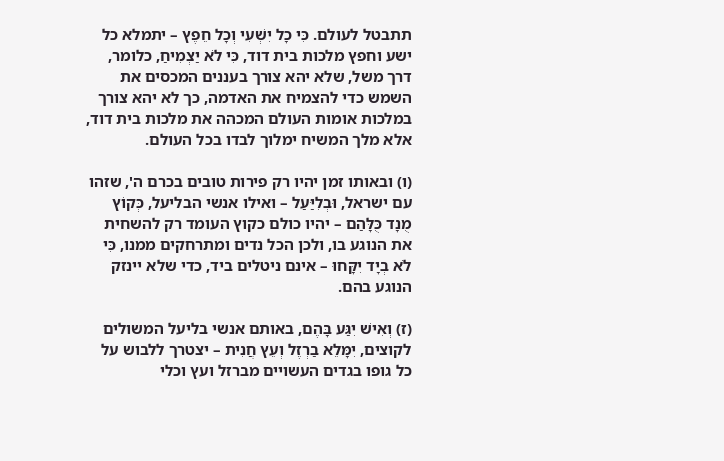תתבטל לעולם. כִּי כָל יִשְׁעִי וְכָל חֵפֶץ – יתמלא כל ישע וחפץ מלכות בית דוד, כִּי לֹא יַצְמִיחַ, כלומר, דרך משל, שלא יהא צורך בעננים המכסים את השמש כדי להצמיח את האדמה, כך לא יהא צורך במלכות אומות העולם המכהה את מלכות בית דוד, אלא מלך המשיח ימלוך לבדו בכל העולם.

(ו) ובאותו זמן יהיו רק פירות טובים בכרם ה', שזהו עם ישראל, וּבְלִיַּעַל – ואילו אנשי הבליעל, כְּקוֹץ מֻנָד כֻּלָּהַם – יהיו כולם כקוץ העומד רק להשחית את הנוגע בו, ולכן הכל נדים ומתרחקים ממנו, כִּי לֹא בְיָד יִקָּחוּ – אינם ניטלים ביד, כדי שלא יינזק הנוגע בהם.

(ז) וְאִישׁ יִגַּע בָּהֶם, באותם אנשי בליעל המשולים לקוצים, יִמָּלֵא בַרְזֶל וְעֵץ חֲנִית – יצטרך ללבוש על כל גופו בגדים העשויים מברזל ועץ וכלי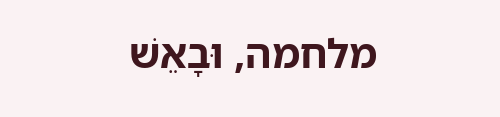מלחמה, וּבָאֵשׁ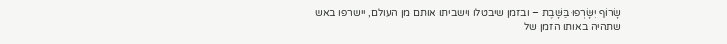שָׂרוֹף יִשָּׂרְפוּ בַּשָּׁבֶת – ובזמן שיבטלו וישביתו אותם מן העולם, יישרפו באש שתהיה באותו הזמן של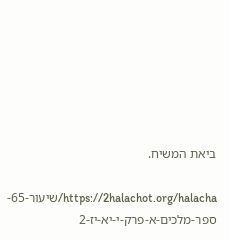ביאת המשיח.

https://2halachot.org/halacha/שיעור-65-ספר-מלכים-א-פרק-י-יא-יז-2